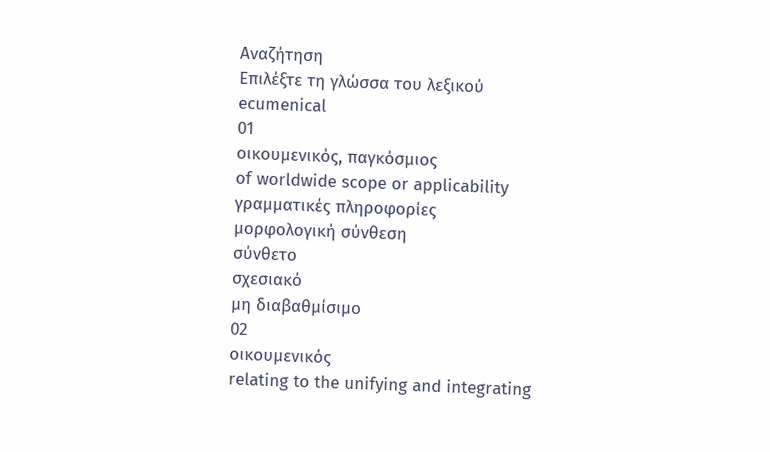Αναζήτηση
Επιλέξτε τη γλώσσα του λεξικού
ecumenical
01
οικουμενικός, παγκόσμιος
of worldwide scope or applicability
γραμματικές πληροφορίες
μορφολογική σύνθεση
σύνθετο
σχεσιακό
μη διαβαθμίσιμο
02
οικουμενικός
relating to the unifying and integrating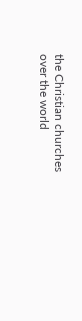the Christian churches over the world